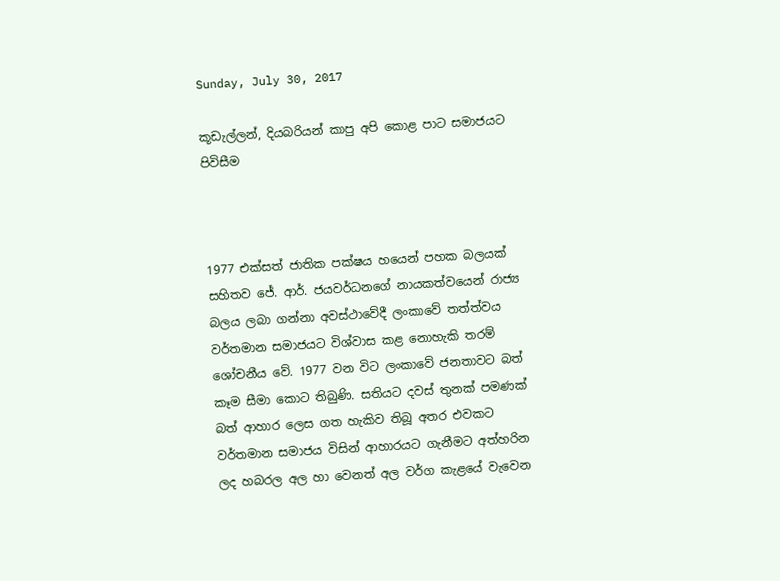Sunday, July 30, 2017

කූඩැල්ලන්, දියබරියන් කාපු අපි කොළ පාට සමාජයට පිවිසීම



1977 එක්සත් ජාතික පක්ෂය හයෙන් පහක බලයක් සහිතව ජේ. ආර්. ජයවර්ධනගේ නායකත්වයෙන් රාජ්‍ය බලය ලබා ගන්නා අවස්ථාවේදී ලංකාවේ තත්ත්වය වර්තමාන සමාජයට විශ්වාස කළ නොහැකි තරම් ශෝචනීය වේ. 1977 වන විට ලංකාවේ ජනතාවට බත් කෑම සීමා කොට තිබුණි. සතියට දවස් තුනක් පමණක් බත් ආහාර ලෙස ගත හැකිව තිබූ අතර එවකට වර්තමාන සමාජය විසින් ආහාරයට ගැනීමට අත්හරින ලද හබරල අල හා වෙනත් අල වර්ග කැළයේ වැවෙන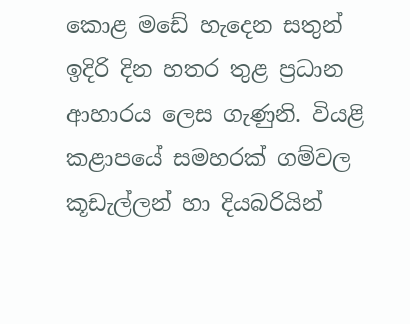කොළ මඩේ හැදෙන සතුන් ඉදිරි දින හතර තුළ ප්‍රධාන ආහාරය ලෙස ගැණුනි. වියළි කළාපයේ සමහරක් ගම්වල කූඩැල්ලන් හා දියබරියින්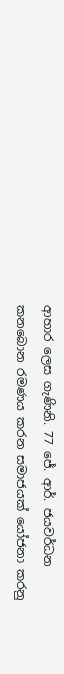ආහාර ලෙස ගැණිනි. 77 ජේ. ආර්. ජයවර්ධන කනබොන රමණය කරන සමාජයක් යෝජනා කරනු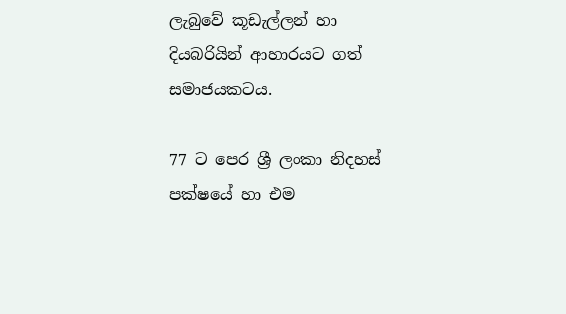ලැබුවේ කූඩැල්ලන් හා දියබරියින් ආහාරයට ගත් සමාජයකටය.

77 ට පෙර ශ්‍රී ලංකා නිදහස් පක්ෂයේ හා එම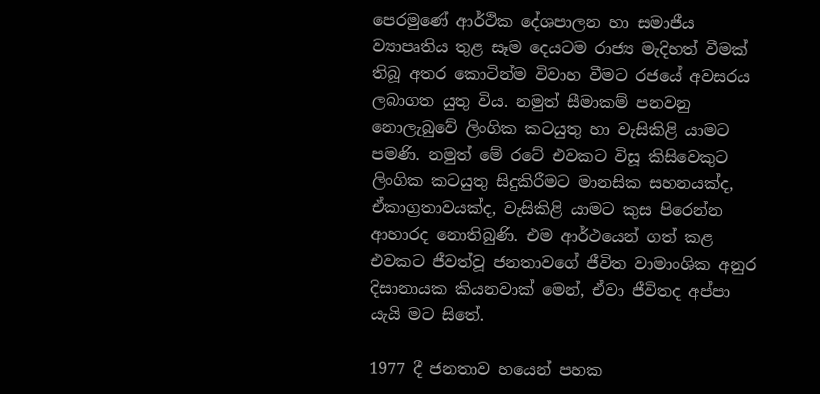පෙරමුණේ ආර්ථික දේශපාලන හා සමාජීය ව්‍යාපෘතිය තුළ සෑම දෙයටම රාජ්‍ය මැදිහත් වීමක් තිබූ අතර කොටින්ම විවාහ වීමට රජයේ අවසරය ලබාගත යුතු විය. නමුත් සීමාකම් පනවනු නොලැබුවේ ලිංගික කටයුතු හා වැසිකිළි යාමට පමණි. නමුත් මේ රටේ එවකට විසූ කිසිවෙකුට ලිංගික කටයුතු සිදුකිරීමට මානසික සහනයක්ද, ඒකාග්‍රතාවයක්ද, වැසිකිළි යාමට කුස පිරෙන්න ආහාරද නොතිබුණි. එම ආර්ථයෙන් ගත් කළ එවකට ජීවත්වූ ජනතාවගේ ජීවිත වාමාංශික අනුර දිසානායක කියනවාක් මෙන්, ඒවා ජීවිතද අප්පා යැයි මට සිතේ.

1977 දී ජනතාව හයෙන් පහක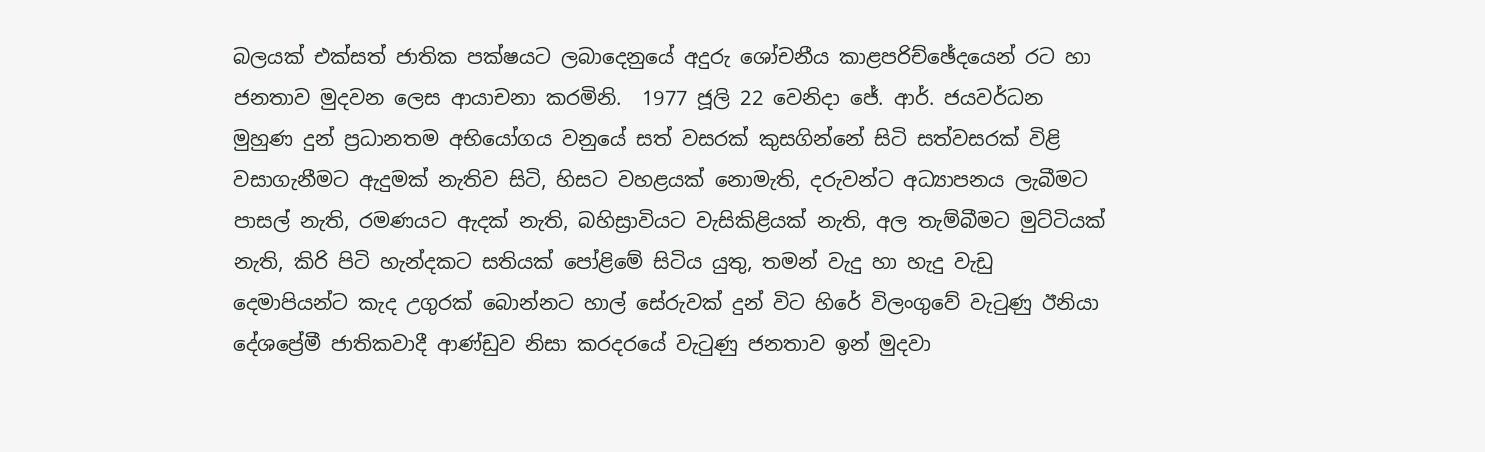බලයක් එක්සත් ජාතික පක්ෂයට ලබාදෙනුයේ අදුරු ශෝචනීය කාළපරිච්ඡේදයෙන් රට හා ජනතාව මුදවන ලෙස ආයාචනා කරමිනි.  1977 ජූලි 22 වෙනිදා ජේ. ආර්. ජයවර්ධන මුහුණ දුන් ප්‍රධානතම අභියෝගය වනුයේ සත් වසරක් කුසගින්නේ සිටි සත්වසරක් විළි වසාගැනීමට ඇදුමක් නැතිව සිටි, හිසට වහළයක් නොමැති, දරුවන්ට අධ්‍යාපනය ලැබීමට පාසල් නැති, රමණයට ඇදක් නැති, බහිස්‍රාවියට වැසිකිළියක් නැති, අල තැම්බීමට මුට්ටියක් නැති, කිරි පිටි හැන්දකට සතියක් පෝළිමේ සිටිය යුතු, තමන් වැදු හා හැදු වැඩු දෙමාපියන්ට කැද උගුරක් බොන්නට හාල් සේරුවක් දුන් විට හිරේ විලංගුවේ වැටුණු ඊනියා දේශප්‍රේමී ජාතිකවාදී ආණ්ඩුව නිසා කරදරයේ වැටුණු ජනතාව ඉන් මුදවා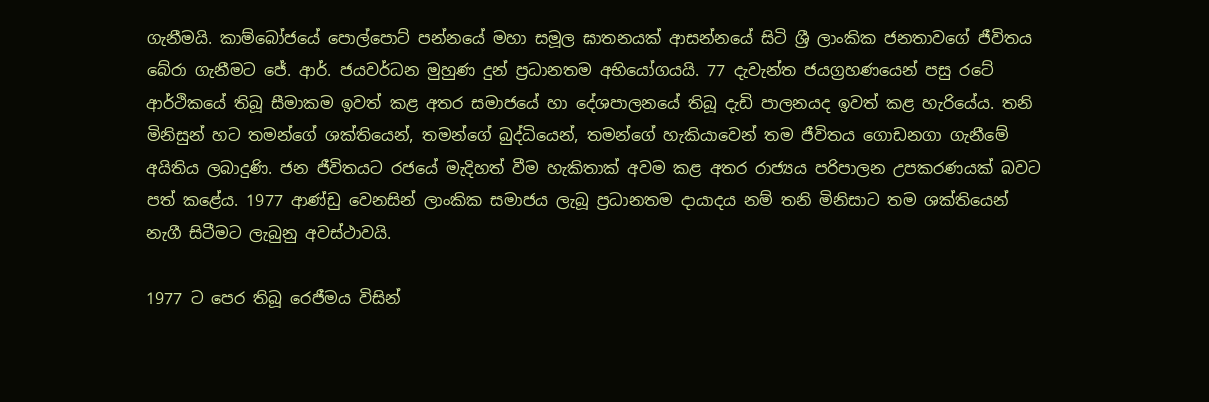ගැනීමයි. කාම්බෝජයේ පොල්පොට් පන්නයේ මහා සමූල ඝාතනයක් ආසන්නයේ සිටි ශ්‍රී ලාංකික ජනතාවගේ ජීවිතය බේරා ගැනීමට ජේ. ආර්. ජයවර්ධන මුහුණ දුන් ප්‍රධානතම අභියෝගයයි. 77 දැවැන්ත ජයග්‍රහණයෙන් පසු රටේ ආර්ථිකයේ තිබූ සීමාකම ඉවත් කළ අතර සමාජයේ හා දේශපාලනයේ තිබූ දැඩි පාලනයද ඉවත් කළ හැරියේය. තනි මිනිසුන් හට තමන්ගේ ශක්තියෙන්, තමන්ගේ බුද්ධියෙන්, තමන්ගේ හැකියාවෙන් තම ජීවිතය ගොඩනගා ගැනීමේ අයිතිය ලබාදුණි. ජන ජීවිතයට රජයේ මැදිහත් වීම හැකිතාක් අවම කළ අතර රාජ්‍යය පරිපාලන උපකරණයක් බවට පත් කළේය. 1977 ආණ්ඩු වෙනසින් ලාංකික සමාජය ලැබූ ප්‍රධානතම දායාදය නම් තනි මිනිසාට තම ශක්තියෙන් නැගී සිටීමට ලැබුනු අවස්ථාවයි.

1977 ට පෙර තිබූ රෙජීමය විසින්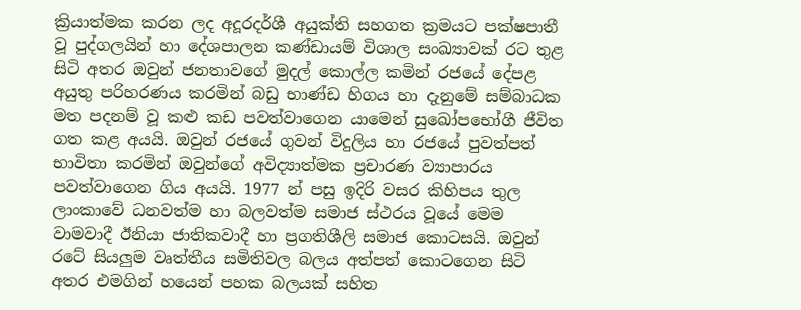ක්‍රියාත්මක කරන ලද අදූරදර්ශී අයුක්ති සහගත ක්‍රමයට පක්ෂපාතී වූ පුද්ගලයින් හා දේශපාලන කණ්ඩායම් විශාල සංඛ්‍යාවක් රට තුළ සිටි අතර ඔවුන් ජනතාවගේ මුදල් කොල්ල කමින් රජයේ දේපළ අයුතු පරිහරණය කරමින් බඩු භාණ්ඩ හිගය හා දැනුමේ සම්බාධක මත පදනම් වූ කළු කඩ පවත්වාගෙන යාමෙන් සුඛෝපභෝගී ජීවිත ගත කළ අයයි. ඔවුන් රජයේ ගුවන් විදුලිය හා රජයේ පුවත්පත් භාවිතා කරමින් ඔවුන්ගේ අවිද්‍යාත්මක ප්‍රචාරණ ව්‍යාපාරය පවත්වාගෙන ගිය අයයි. 1977 න් පසු ඉදිරි වසර කිහිපය තුල ලාංකාවේ ධනවත්ම හා බලවත්ම සමාජ ස්ථරය වූයේ මෙම වාමවාදී ඊනියා ජාතිකවාදී හා ප්‍රගතිශීලි සමාජ කොටසයි. ඔවුන් රටේ සියලුම වෘත්තීය සමිතිවල බලය අත්පත් කොටගෙන සිටි අතර එමගින් හයෙන් පහක බලයක් සහිත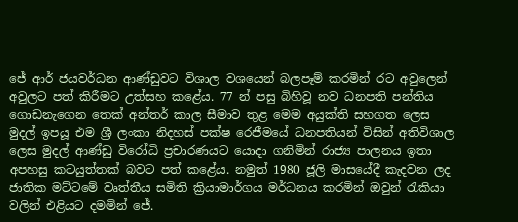ජේ ආර් ජයවර්ධන ආණ්ඩුවට විශාල වශයෙන් බලපෑම් කරමින් රට අවුලෙන් අවුලට පත් කිරීමට උත්සහ කළේය. 77 න් පසු බිහිවූ නව ධනපති පන්තිය ගොඩනැගෙන තෙක් අන්තර් කාල සීමාව තුළ මෙම අයුක්ති සහගත ලෙස මුදල් ඉපයූ එම ශ්‍රී ලංකා නිදහස් පක්ෂ රෙජීමයේ ධනපතියන් විසින් අතිවිශාල ලෙස මුදල් ආණ්ඩු විරෝධි ප්‍රචාරණයට යොදා ගනිමින් රාජ්‍ය පාලනය ඉතා අපහසු කටයුත්තක් බවට පත් කළේය. නමුත් 1980 ජූලි මාසයේදී කැදවන ලද ජාතික මට්ටමේ වෘත්තීය සමිති ක්‍රියාමාර්ගය මර්ධනය කරමින් ඔවුන් රැකියා වලින් එළියට දමමින් ජේ.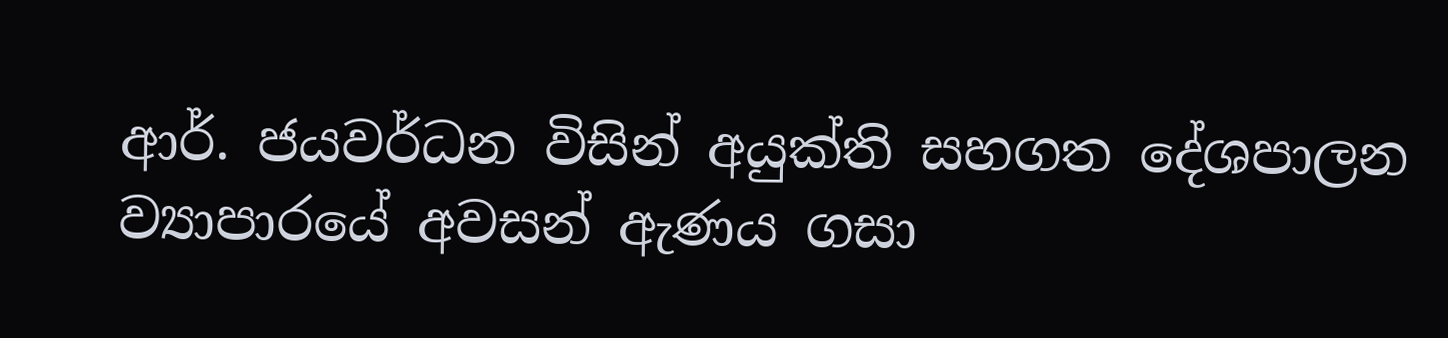ආර්. ජයවර්ධන විසින් අයුක්ති සහගත දේශපාලන ව්‍යාපාරයේ අවසන් ඇණය ගසා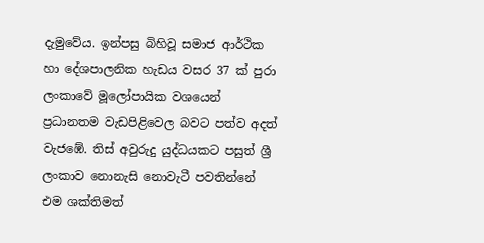දැමුවේය. ඉන්පසු බිහිවූ සමාජ ආර්ථික හා දේශපාලනික හැඩය වසර 37 ක් පුරා ලංකාවේ මූලෝපායික වශයෙන් ප්‍රධානතම වැඩපිළිවෙල බවට පත්ව අදත් වැජඹේ. තිස් අවුරුදු යුද්ධයකට පසුත් ශ්‍රී ලංකාව නොනැසි නොවැටී පවතින්නේ එම ශක්තිමත්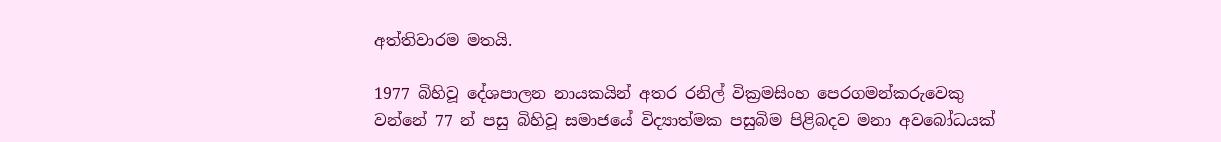අත්තිවාරම මතයි.

1977 බිහිවූ දේශපාලන නායකයින් අතර රනිල් වික්‍රමසිංහ පෙරගමන්කරුවෙකු වන්නේ 77 න් පසු බිහිවූ සමාජයේ විද්‍යාත්මක පසුබිම පිළිබදව මනා අවබෝධයක්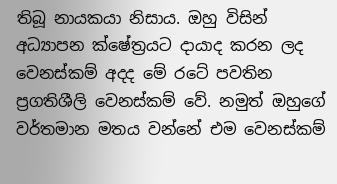තිබූ නායකයා නිසාය. ඔහු විසින් අධ්‍යාපන ක්ෂේත්‍රයට දායාද කරන ලද වෙනස්කම් අදද මේ රටේ පවතින ප්‍රගතිශීලි වෙනස්කම් වේ. නමුත් ඔහුගේ වර්තමාන මතය වන්නේ එම වෙනස්කම්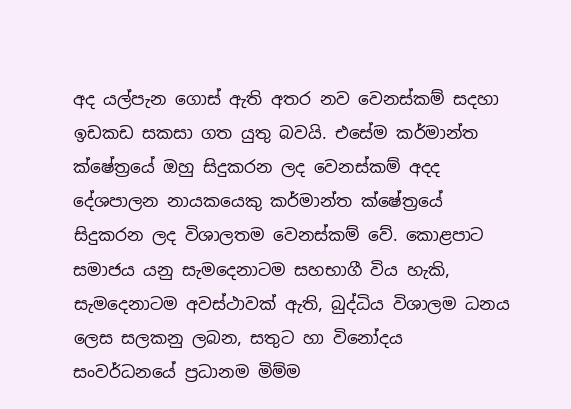අද යල්පැන ගොස් ඇති අතර නව වෙනස්කම් සදහා ඉඩකඩ සකසා ගත යුතු බවයි. එසේම කර්මාන්ත ක්ෂේත්‍රයේ ඔහු සිදුකරන ලද වෙනස්කම් අදද දේශපාලන නායකයෙකු කර්මාන්ත ක්ෂේත්‍රයේ සිදුකරන ලද විශාලතම වෙනස්කම් වේ. කොළපාට සමාජය යනු සැමදෙනාටම සහභාගී විය හැකි, සැමදෙනාටම අවස්ථාවක් ඇති, බුද්ධිය විශාලම ධනය ලෙස සලකනු ලබන, සතුට හා විනෝදය සංවර්ධනයේ ප්‍රධානම මිම්ම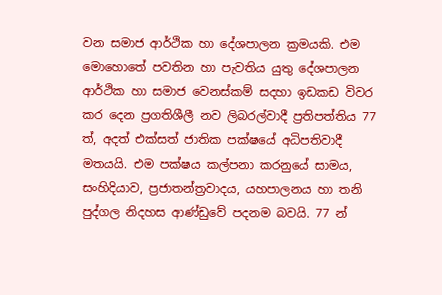වන සමාජ ආර්ථික හා දේශපාලන ක්‍රමයකි. එම මොහොතේ පවතින හා පැවතිය යුතු දේශපාලන ආර්ථික හා සමාජ වෙනස්කම් සදහා ඉඩකඩ විවර කර දෙන ප්‍රගතිශීලී නව ලිබරල්වාදී ප්‍රතිපත්තිය 77 ත්, අදත් එක්සත් ජාතික පක්ෂයේ අධිපතිවාදී මතයයි. එම පක්ෂය කල්පනා කරනුයේ සාමය, සංහිදියාව, ප්‍රජාතන්ත්‍රවාදය, යහපාලනය හා තනි පුද්ගල නිදහස ආණ්ඩුවේ පදනම බවයි. 77 න්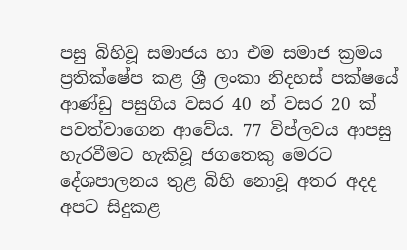පසු බිහිවූ සමාජය හා එම සමාජ ක්‍රමය ප්‍රතික්ෂේප කළ ශ්‍රී ලංකා නිදහස් පක්ෂයේ ආණ්ඩු පසුගිය වසර 40 න් වසර 20 ක් පවත්වාගෙන ආවේය. 77 විප්ලවය ආපසු හැරවීමට හැකිවූ ජගතෙකු මෙරට දේශපාලනය තුළ බිහි නොවූ අතර අදද අපට සිදුකළ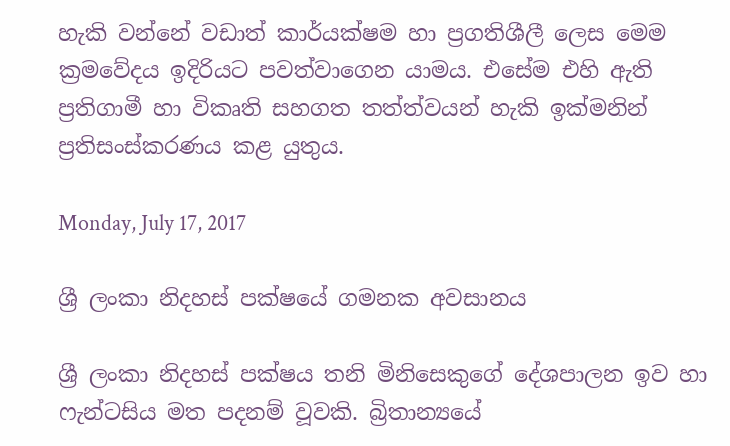හැකි වන්නේ වඩාත් කාර්යක්ෂම හා ප්‍රගතිශීලී ලෙස මෙම ක්‍රමවේදය ඉදිරියට පවත්වාගෙන යාමය. එසේම එහි ඇති ප්‍රතිගාමී හා විකෘති සහගත තත්ත්වයන් හැකි ඉක්මනින් ප්‍රතිසංස්කරණය කළ යුතුය.

Monday, July 17, 2017

ශ්‍රී ලංකා නිදහස් පක්ෂයේ ගමනක අවසානය

ශ්‍රී ලංකා නිදහස් පක්ෂය තනි මිනිසෙකුගේ දේශපාලන ඉව හා ෆැන්ටසිය මත පදනම් වූවකි. බ්‍රිතාන්‍යයේ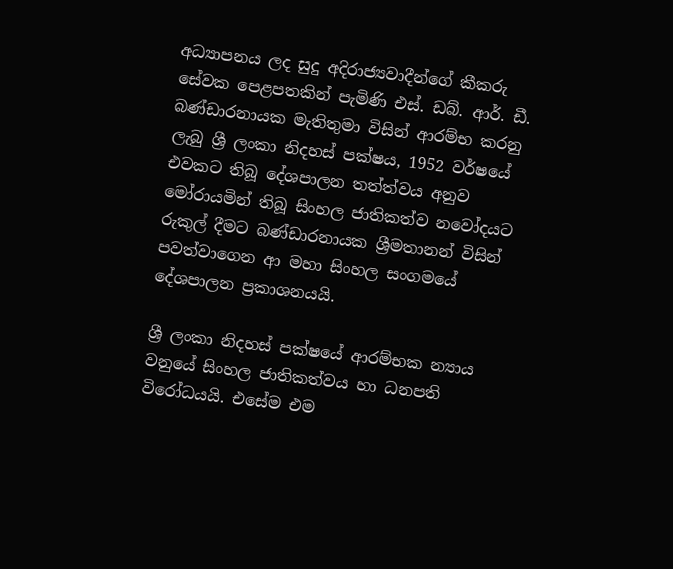අධ්‍යාපනය ලද සුදු අදිරාජ්‍යවාදීන්ගේ කීකරු සේවක පෙළපතකින් පැමිණි එස්. ඩබ්. ආර්. ඩී. බණ්ඩාරනායක මැතිතුමා විසින් ආරම්භ කරනු ලැබු ශ්‍රී ලංකා නිදහස් පක්ෂය, 1952 වර්ෂයේ එවකට තිබූ දේශපාලන තත්ත්වය අනුව මෝරායමින් තිබූ සිංහල ජාතිකත්ව නවෝදයට රුකුල් දීමට බණ්ඩාරනායක ශ්‍රීමතානන් විසින් පවත්වාගෙන ආ මහා සිංහල සංගමයේ දේශපාලන ප්‍රකාශනයයි.

ශ්‍රී ලංකා නිදහස් පක්ෂයේ ආරම්භක න්‍යාය වනුයේ සිංහල ජාතිකත්වය හා ධනපති විරෝධයයි. එසේම එම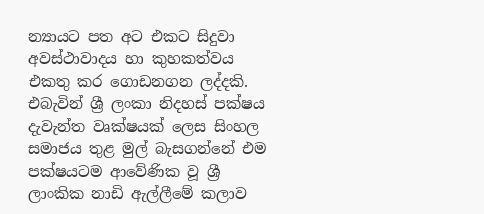න්‍යායට පත අට එකට සිදුවා අවස්ථාවාදය හා කුහකත්වය එකතු කර ගොඩනගන ලද්දකි. එබැවින් ශ්‍රී ලංකා නිදහස් පක්ෂය දැවැන්ත වෘක්ෂයක් ලෙස සිංහල සමාජය තුළ මුල් බැසගන්නේ එම පක්ෂයටම ආවේණික වූ ශ්‍රී ලාංකික නාඩි ඇල්ලීමේ කලාව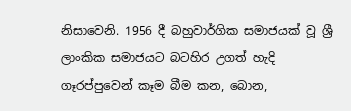නිසාවෙනි. 1956 දී බහුවාර්ගික සමාජයක් වූ ශ්‍රී ලාංකික සමාජයට බටහිර උගත් හැදි ගෑරප්පුවෙන් කෑම බීම කන, බොන,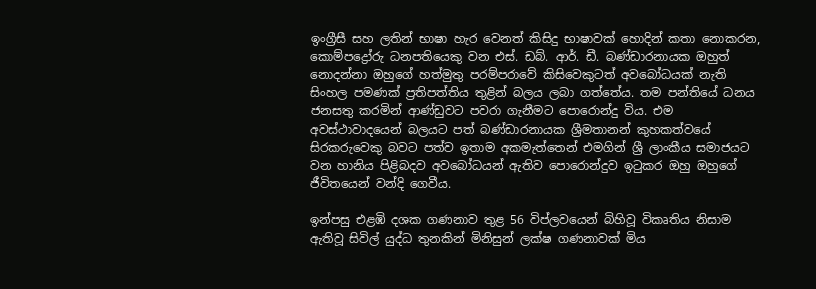ඉංග්‍රීසී සහ ලතින් භාෂා හැර වෙනත් කිසිදු භාෂාවක් හොදින් කතා නොකරන, කොම්පද්‍රෝරු ධනපතියෙකු වන එස්. ඩබ්. ආර්. ඩී. බණ්ඩාරනායක ඔහුත් නොදන්නා ඔහුගේ හත්මුතු පරම්පරාවේ කිසිවෙකුටත් අවබෝධයක් නැති සිංහල පමණක් ප්‍රතිපත්තිය තුළින් බලය ලබා ගත්තේය. තම පන්තියේ ධනය ජනසතු කරමින් ආණ්ඩුවට පවරා ගැනීමට පොරොන්දු විය. එම අවස්ථාවාදයෙන් බලයට පත් බණ්ඩාරනායක ශ්‍රීමතානන් කුහකත්වයේ සිරකරුවෙකු බවට පත්ව ඉතාම අකමැත්තෙන් එමගින් ශ්‍රී ලාංකීය සමාජයට වන හානිය පිළිබදව අවබෝධයන් ඇතිව පොරොන්දුව ඉටුකර ඔහු ඔහුගේ ජීවිතයෙන් වන්දි ගෙවීය.

ඉන්පසු එළඹි දශක ගණනාව තුළ 56 විප්ලවයෙන් බිහිවූ විකෘතිය නිසාම ඇතිවූ සිවිල් යුද්ධ තුනකින් මිනිසුන් ලක්ෂ ගණනාවක් මිය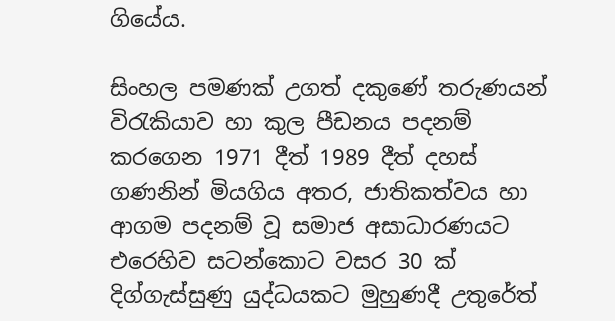ගියේය.

සිංහල පමණක් උගත් දකුණේ තරුණයන් විරැකියාව හා කුල පීඩනය පදනම් කරගෙන 1971 දීත් 1989 දීත් දහස් ගණනින් මියගිය අතර, ජාතිකත්වය හා ආගම පදනම් වූ සමාජ අසාධාරණයට එරෙහිව සටන්කොට වසර 30 ක් දිග්ගැස්සුණු යුද්ධයකට මුහුණදී උතුරේත්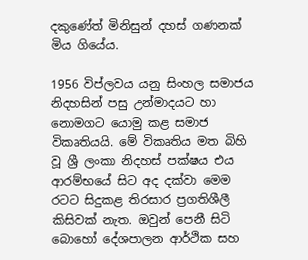දකුණේත් මිනිසුන් දහස් ගණනක් මිය ගියේය.

1956 විප්ලවය යනු සිංහල සමාජය නිදහසින් පසු උන්මාදයට හා නොමගට යොමු කළ සමාජ විකෘතියයි. මේ විකෘතිය මත බිහි වූ ශ්‍රී ලංකා නිදහස් පක්ෂය එය ආරම්භයේ සිට අද දක්වා මෙම රටට සිදුකළ තිරසාර ප්‍රගතිශීලී කිසිවක් නැත. ඔවුන් පෙනී සිටි බොහෝ දේශපාලන ආර්ථික සහ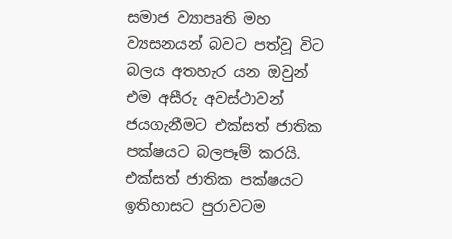සමාජ ව්‍යාපෘති මහ ව්‍යසනයන් බවට පත්වූ විට බලය අතහැර යන ඔවුන් එම අසීරු අවස්ථාවන් ජයගැනීමට එක්සත් ජාතික පක්ෂයට බලපෑම් කරයි. එක්සත් ජාතික පක්ෂයට ඉතිහාසට පුරාවටම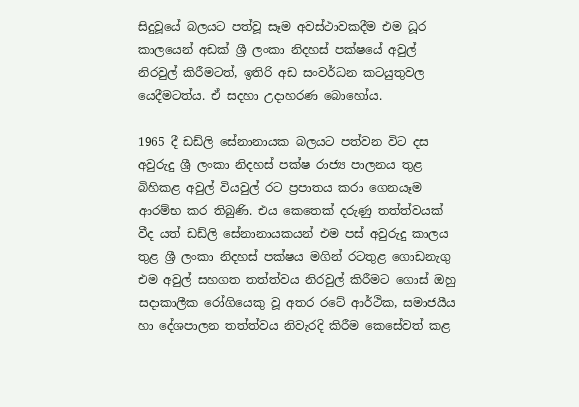සිදුවූයේ බලයට පත්වූ සෑම අවස්ථාවකදීම එම ධූර කාලයෙන් අඩක් ශ්‍රී ලංකා නිදහස් පක්ෂයේ අවුල් නිරවුල් කිරීමටත්, ඉතිරි අඩ සංවර්ධන කටයුතුවල යෙදීමටත්ය. ඒ සදහා උදාහරණ බොහෝය.

1965 දී ඩඩ්ලි සේනානායක බලයට පත්වන විට දස අවුරුදු ශ්‍රී ලංකා නිදහස් පක්ෂ රාජ්‍ය පාලනය තුළ බිහිකළ අවුල් වියවුල් රට ප්‍රපාතය කරා ගෙනයෑම ආරම්භ කර තිබුණි. එය කෙතෙක් දරුණු තත්ත්වයක් වීද යත් ඩඩ්ලි සේනානායකයන් එම පස් අවුරුදු කාලය තුළ ශ්‍රී ලංකා නිදහස් පක්ෂය මගින් රටතුළ ගොඩනැගු එම අවුල් සහගත තත්ත්වය නිරවුල් කිරීමට ගොස් ඔහු සදාකාලීක රෝගියෙකු වූ අතර රටේ ආර්ථික, සමාජයීය හා දේශපාලන තත්ත්වය නිවැරදි කිරීම කෙසේවත් කළ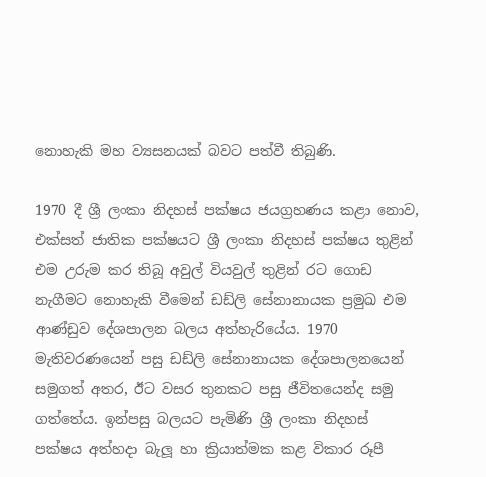නොහැකි මහ ව්‍යසනයක් බවට පත්වී තිබුණි.

1970 දී ශ්‍රී ලංකා නිදහස් පක්ෂය ජයග්‍රහණය කළා නොව, එක්සත් ජාතික පක්ෂයට ශ්‍රී ලංකා නිදහස් පක්ෂය තුළින් එම උරුම කර තිබූ අවුල් වියවුල් තුළින් රට ගොඩ නැගීමට නොහැකි වීමෙන් ඩඩ්ලි සේනානායක ප්‍රමුඛ එම ආණ්ඩුව දේශපාලන බලය අත්හැරියේය. 1970 මැතිවරණයෙන් පසු ඩඩ්ලි සේනානායක දේශපාලනයෙන් සමුගත් අතර, ඊට වසර තුනකට පසු ජීවිතයෙන්ද සමු ගත්තේය. ඉන්පසු බලයට පැමිණි ශ්‍රී ලංකා නිදහස් පක්ෂය අත්හදා බැලූ හා ක්‍රියාත්මක කළ විකාර රූපී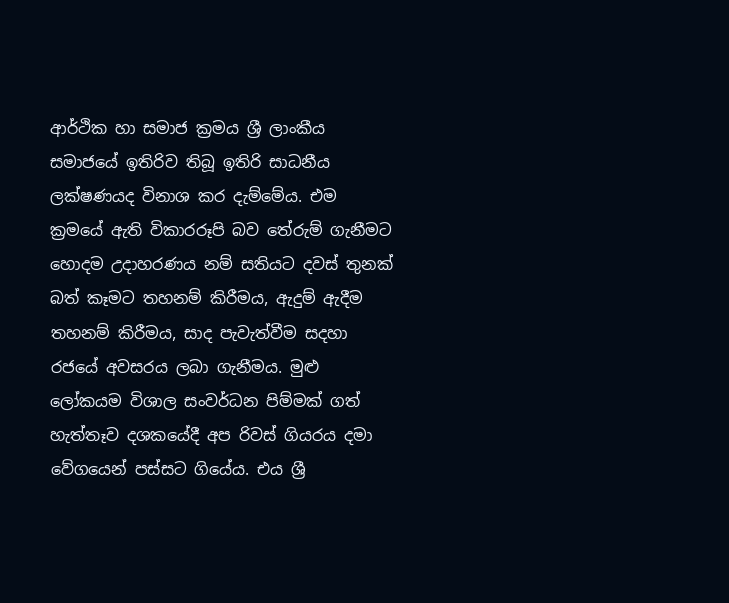ආර්ථික හා සමාජ ක්‍රමය ශ්‍රී ලාංකීය සමාජයේ ඉතිරිව තිබූ ඉතිරි සාධනීය ලක්ෂණයද විනාශ කර දැම්මේය. එම ක්‍රමයේ ඇති විකාරරූපි බව තේරුම් ගැනීමට හොදම උදාහරණය නම් සතියට දවස් තුනක් බත් කෑමට තහනම් කිරීමය, ඇදුම් ඇදීම තහනම් කිරීමය, සාද පැවැත්වීම සදහා රජයේ අවසරය ලබා ගැනීමය. මුළු ලෝකයම විශාල සංවර්ධන පිම්මක් ගත් හැත්තෑව දශකයේදී අප රිවස් ගියරය දමා වේගයෙන් පස්සට ගියේය. එය ශ්‍රී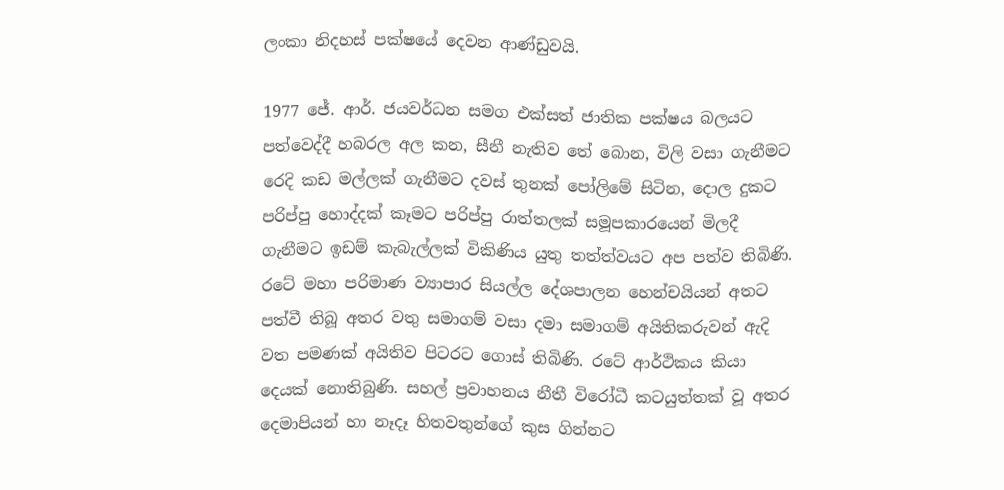ලංකා නිදහස් පක්ෂයේ දෙවන ආණ්ඩුවයි.

1977 ජේ. ආර්. ජයවර්ධන සමග එක්සත් ජාතික පක්ෂය බලයට පත්වෙද්දී හබරල අල කන, සීනී නැතිව තේ බොන, විලි වසා ගැනීමට රෙදි කඩ මල්ලක් ගැනීමට දවස් තුනක් පෝලිමේ සිටින, දොල දුකට පරිප්පු හොද්දක් කෑමට පරිප්පු රාත්තලක් සමූපකාරයෙන් මිලදී ගැනීමට ඉඩම් කැබැල්ලක් විකිණිය යුතු තත්ත්වයට අප පත්ව තිබිණි.
රටේ මහා පරිමාණ ව්‍යාපාර සියල්ල දේශපාලන හෙන්චයියන් අතට පත්වී තිබූ අතර වතු සමාගම් වසා දමා සමාගම් අයිතිකරුවන් ඇදි වත පමණක් අයිතිව පිටරට ගොස් තිබිණි. රටේ ආර්ථිකය කියා දෙයක් නොතිබුණි. සහල් ප්‍රවාහනය නීතී විරෝධී කටයුත්තක් වූ අතර දෙමාපියන් හා නෑදෑ හිතවතුන්ගේ කුස ගින්නට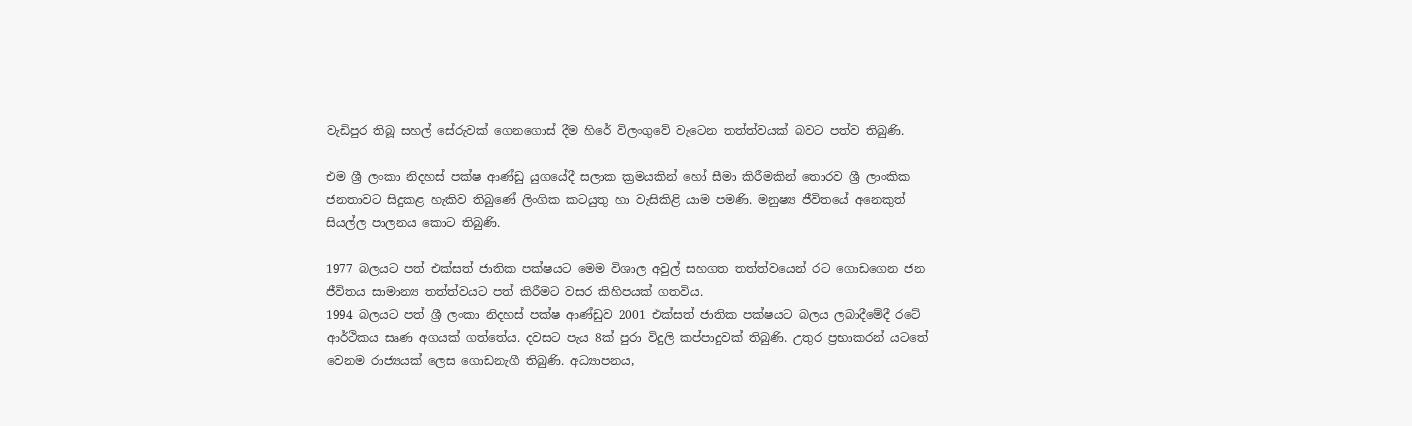වැඩිපුර තිබූ සහල් සේරුවක් ගෙනගොස් දීම හිරේ විලංගුවේ වැ‍ටෙන තත්ත්වයක් බවට පත්ව තිබුණි.

එම ශ්‍රී ලංකා නිදහස් පක්ෂ ආණ්ඩු යුගයේදී සලාක ක්‍රමයකින් හෝ සීමා කිරීමකින් තොරව ශ්‍රී ලාංකික ජනතාවට සිදුකළ හැකිව තිබුණේ ලිංගික කටයුතු හා වැසිකිළි යාම පමණි. මනුෂ්‍ය ජීවිතයේ අනෙකුත් සියල්ල පාලනය කොට තිබුණි.

1977 බලයට පත් එක්සත් ජාතික පක්ෂයට මෙම විශාල අවුල් සහගත තත්ත්වයෙන් රට ගොඩගෙන ජන ජීවිතය සාමාන්‍ය තත්ත්වයට පත් කිරීමට වසර කිහිපයක් ගතවිය.
1994 බලයට පත් ශ්‍රී ලංකා නිදහස් පක්ෂ ආණ්ඩුව 2001 එක්සත් ජාතික පක්ෂයට බලය ලබාදීමේදී රටේ ආර්ථිකය සෘණ අගයක් ගත්තේය. දවසට පැය 8ක් පුරා විදුලි කප්පාදුවක් තිබුණි. උතුර ප්‍රභාකරන් යටතේ වෙනම රාජ්‍යයක් ලෙස ගොඩනැගී තිබුණි. අධ්‍යාපනය,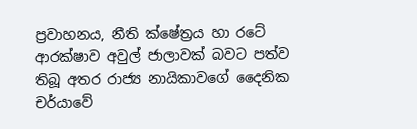ප්‍රවාහනය, නීති ක්ෂේත්‍රය හා රටේ ආරක්ෂාව අවුල් ජාලාවක් බවට පත්ව තිබූ අතර රාජ්‍ය නායිකාවගේ දෛනික චර්යාවේ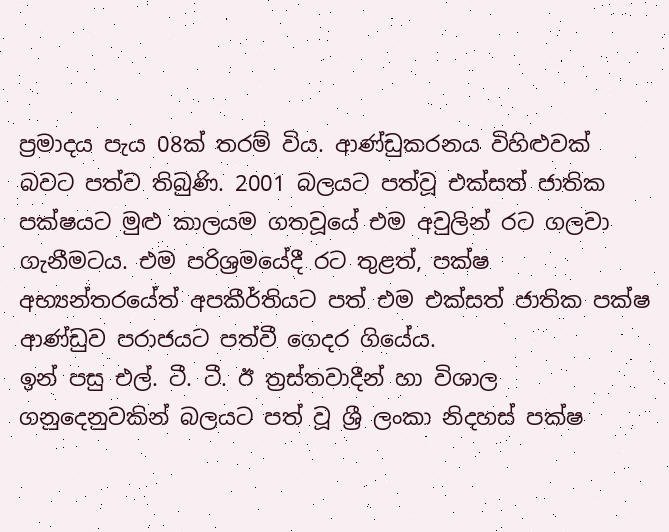ප්‍රමාදය පැය 08ක් තරම් විය. ආණ්ඩුකරනය විහිළුවක් බවට පත්ව තිබුණි. 2001 බලයට පත්වූ එක්සත් ජාතික පක්ෂයට මුළු කාලයම ගතවූයේ එම අවුලින් රට ගලවා ගැනීමටය. එම පරිශ්‍රමයේදී රට තුළත්, පක්ෂ අභ්‍යන්තරයේත් අපකීර්තියට පත් එම එක්සත් ජාතික පක්ෂ ආණ්ඩුව පරාජයට පත්වී ගෙදර ගියේය.
ඉන් පසු එල්. ටී. ටී. ඊ ත්‍රස්තවාදීන් හා විශාල ගනුදෙනුවකින් බලයට පත් වූ ශ්‍රී ලංකා නිදහස් පක්ෂ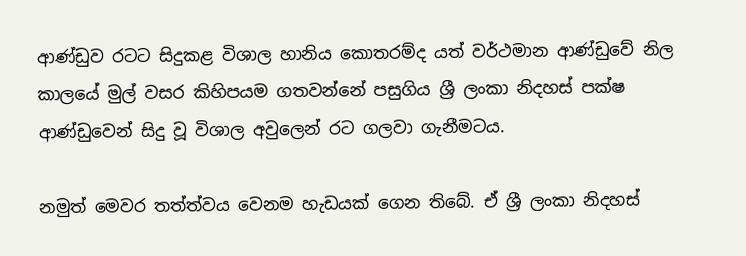ආණ්ඩුව රටට සිදුකළ විශාල හානිය කොතරම්ද යත් වර්ථමාන ආණ්ඩුවේ නිල කාලයේ මුල් වසර කිහිපයම ගතවන්නේ පසුගිය ශ්‍රී ලංකා නිදහස් පක්ෂ ආණ්ඩුවෙන් සිදු වූ විශාල අවුලෙන් රට ගලවා ගැනීමටය.

නමුත් මෙවර තත්ත්වය වෙනම හැඩයක් ගෙන තිබේ. ඒ ශ්‍රී ලංකා නිදහස්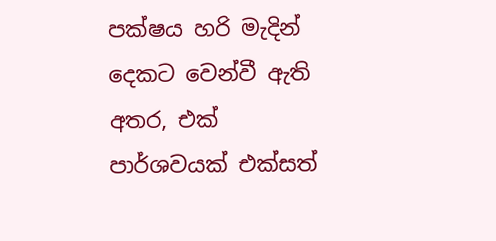පක්ෂය හරි මැදින් දෙකට වෙන්වී ඇති අතර, එක් පාර්ශවයක් එක්සත්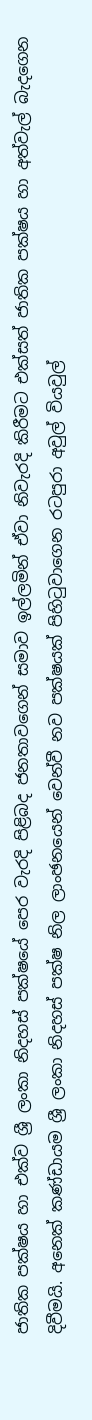ජාතික පක්ෂය හා එක්ව ශ්‍රී ලංකා නිදහස් පක්ෂයේ පෙර වැරදි පිළිබද ජනතාවගෙන් සමාව ඉල්ලමින් ඒවා නිවැරදි කිරීමට එක්සත් ජාතික පක්ෂය හා අත්වැල් බැදගෙන දිවීමයි. අනෙක් කණ්ඩායම ශ්‍රී ලංකා නිදහස් පක්ෂ නිල ලාංඡනයෙන් වෙන්වී නව පක්ෂයක් පිහිටුවාගෙන රටපුරා අවුල් වියවුල්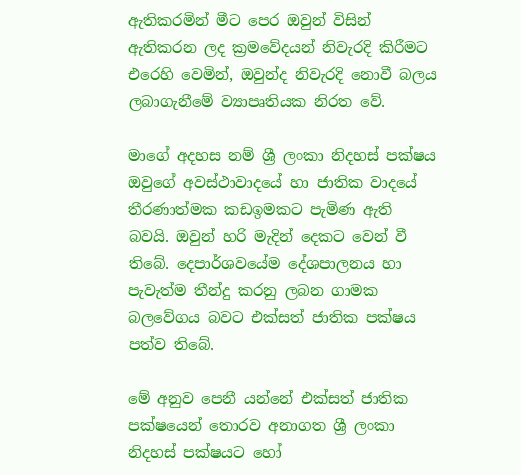ඇතිකරමින් මීට පෙර ඔවුන් විසින් ඇතිකරන ලද ක්‍රමවේදයන් නිවැරදි කිරීමට එරෙහි වෙමින්, ඔවුන්ද නිවැරදි නොවී බලය ලබාගැනීමේ ව්‍යාපෘතියක නිරත වේ.

මාගේ අදහස නම් ශ්‍රී ලංකා නිදහස් පක්ෂය ඔවුගේ අවස්ථාවාදයේ හා ජාතික වාදයේ තීරණාත්මක කඩඉමකට පැමිණ ඇති බවයි. ඔවුන් හරි මැදින් දෙකට වෙන් වී තිබේ. දෙපාර්ශවයේම දේශපාලනය හා පැවැත්ම තීන්දු කරනු ලබන ගාමක බලවේගය බවට එක්සත් ජාතික පක්ෂය පත්ව තිබේ.

මේ අනුව පෙනී යන්නේ එක්සත් ජාතික පක්ෂයෙන් තොරව අනාගත ශ්‍රී ලංකා නිදහස් පක්ෂයට හෝ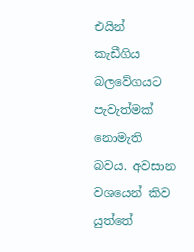එයින් කැඩීගිය බලවේගයට පැවැත්මක් නොමැති බවය. අවසාන වශයෙන් කිව යුත්තේ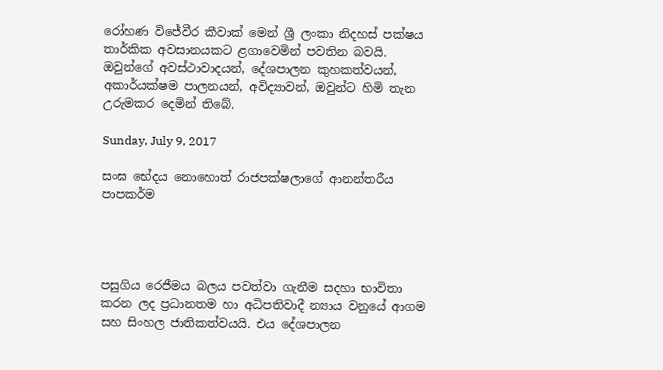රෝහණ විජේවීර කීවාක් මෙන් ශ්‍රී ලංකා නිදහස් පක්ෂය තාර්කික අවසානයකට ළගාවෙමින් පවතින බවයි. ඔවුන්ගේ අවස්ථාවාදයන්, දේශපාලන කුහකත්වයන්, අකාර්යක්ෂම පාලනයන්, අවිද්‍යාවන්, ඔවුන්ට හිමි තැන උරුමකර දෙමින් තිබේ.

Sunday, July 9, 2017

සංඝ භේදය නොහොත් රාජපක්ෂලාගේ ආනන්තරීය පාපකර්ම




පසුගිය රෙජීමය බලය පවත්වා ගැනීම සදහා භාවිතා කරන ලද ප්‍රධානතම හා අධිපතිවාදී න්‍යාය වනුයේ ආගම සහ සිංහල ජාතිකත්වයයි. එය දේශපාලන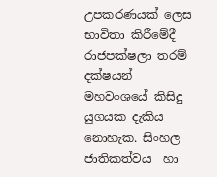උපකරණයක් ලෙස භාවිතා කිරීමේදී රාජපක්ෂලා තරම් දක්ෂයන් මහවංශයේ කිසිදු යුගයක දැකිය නොහැක. සිංහල ජාතිකත්වය  හා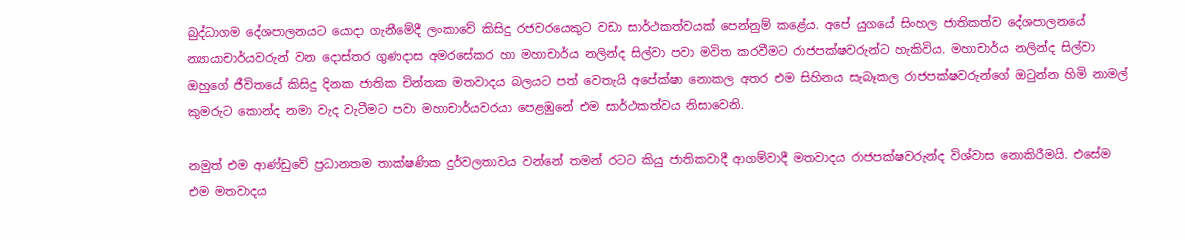බුද්ධාගම දේශපාලනයට යොදා ගැනීමේදී ලංකාවේ කිසිදු රජවරයෙකුට වඩා සාර්ථකත්වයක් පෙන්නුම් කළේය. අපේ යුගයේ සිංහල ජාතිකත්ව දේශපාලනයේ න්‍යායාචාර්යවරුන් වන දොස්තර ගුණදාස අමරසේකර හා මහාචාර්ය නලින්ද සිල්වා පවා මවිත කරවීමට රාජපක්ෂවරුන්ට හැකිවිය. මහාචාර්ය නලින්ද සිල්වා ඔහුගේ ජීවිතයේ කිසිදු දිනක ජාතික චින්තක මතවාදය බලයට පත් වෙතැයි අපේක්ෂා නොකල අතර එම සිහිනය සැබෑකල රාජපක්ෂවරුන්ගේ ඔටුන්න හිමි නාමල් කුමරුට කොන්ද නමා වැද වැටීමට පවා මහාචාර්යවරයා පෙළඹුනේ එම සාර්ථකත්වය නිසාවෙනි.

නමුත් එම ආණ්ඩුවේ ප්‍රධානතම තාක්ෂණික දුර්වලතාවය වන්නේ තමන් රටට කියු ජාතිකවාදී ආගම්වාදී මතවාදය රාජපක්ෂවරුන්ද විශ්වාස නොකිරීමයි. එසේම එම මතවාදය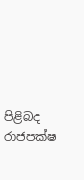පිළිබද රාජපක්ෂ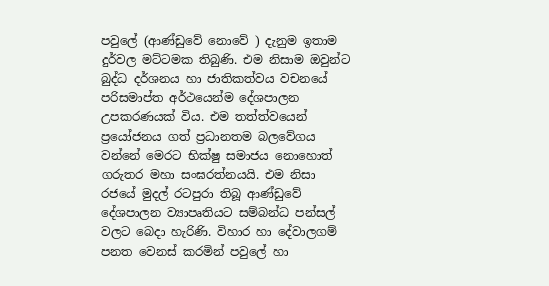පවුලේ (ආණ්ඩුවේ නොවේ ) දැනුම ඉතාම දුර්වල මට්ටමක තිබුණි. එම නිසාම ඔවුන්ට බුද්ධ දර්ශනය හා ජාතිකත්වය වචනයේ පරිසමාප්ත අර්ථයෙන්ම දේශපාලන උපකරණයක් විය. එම තත්ත්වයෙන් ප්‍රයෝජනය ගත් ප්‍රධානතම බලවේගය වන්නේ මෙරට භික්ෂු සමාජය නොහොත් ගරුතර මහා සංඝරත්නයයි. එම නිසා රජයේ මුදල් රටපුරා තිබූ ආණ්ඩුවේ දේශපාලන ව්‍යාපෘතියට සම්බන්ධ පන්සල් වලට බෙදා හැරිණි. විහාර හා දේවාලගම් පනත වෙනස් කරමින් පවුලේ හා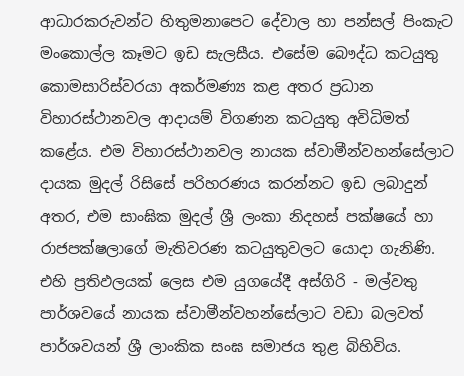ආධාරකරුවන්ට හිතුමනාපෙට දේවාල හා පන්සල් පිංකැට මංකොල්ල කෑමට ඉඩ සැලසීය. එසේම බෞද්ධ කටයුතු කොමසාරිස්වරයා අකර්මණ්‍ය කළ අතර ප්‍රධාන විහාරස්ථානවල ආදායම් විගණන කටයුතු අවිධිමත් කළේය. එම විහාරස්ථානවල නායක ස්වාමීන්වහන්සේලාට දායක මුදල් රිසිසේ පරිහරණය කරන්නට ඉඩ ලබාදුන් අතර, එම සාංඝික මුදල් ශ්‍රී ලංකා නිදහස් පක්ෂයේ හා රාජපක්ෂලාගේ මැතිවරණ කටයුතුවලට යොදා ගැනිණි. එහි ප්‍රතිඵලයක් ලෙස එම යුගයේදී අස්ගිරි - මල්වතු පාර්ශවයේ නායක ස්වාමීන්වහන්සේලාට වඩා බලවත් පාර්ශවයන් ශ්‍රී ලාංකික සංඝ සමාජය තුළ බිහිවිය.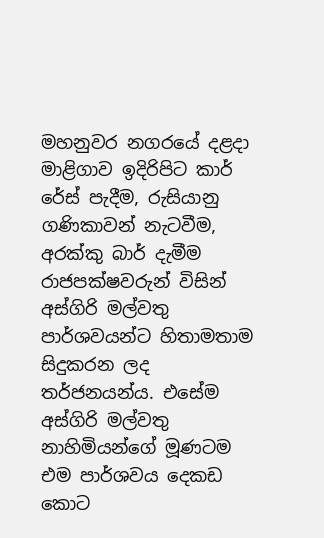මහනුවර නගරයේ දළදා මාළිගාව ඉදිරිපිට කාර් රේස් පැදීම, රුසියානු ගණිකාවන් නැටවීම, අරක්කු බාර් දැමීම රාජපක්ෂවරුන් විසින් අස්ගිරි මල්වතු පාර්ශවයන්ට හිතාමතාම සිදුකරන ලද තර්ජනයන්ය. එසේම අස්ගිරි මල්වතු නාහිමියන්ගේ මූණටම එම පාර්ශවය දෙකඩ කොට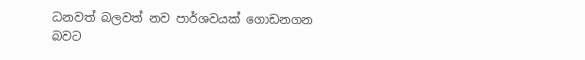ධනවත් බලවත් නව පාර්ශවයක් ගොඩනගන බවට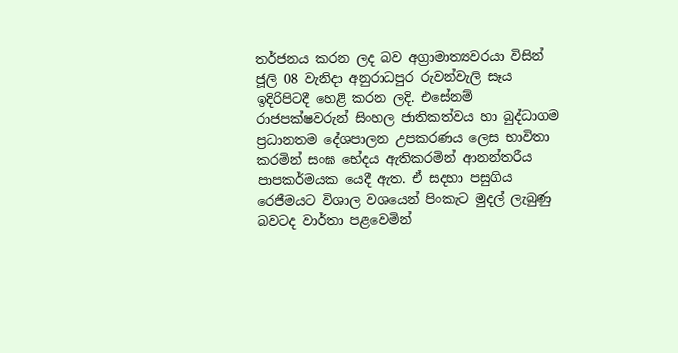තර්ජනය කරන ලද බව අග්‍රාමාත්‍යවරයා විසින් ජූලි 08 වැනිදා අනුරාධපුර රුවන්වැලි සෑය ඉදිරිපිටදී හෙළි කරන ලදි. එසේනම් රාජපක්ෂවරුන් සිංහල ජාතිකත්වය හා බුද්ධාගම ප්‍රධානතම දේශපාලන උපකරණය ලෙස භාවිතා කරමින් සංඝ භේදය ඇතිකරමින් ආනන්තරීය පාපකර්මයක යෙදී ඇත. ඒ සදහා පසුගිය රෙජීමයට විශාල වශයෙන් පිංකැට මුදල් ලැබුණු බවටද වාර්තා පළවෙමින්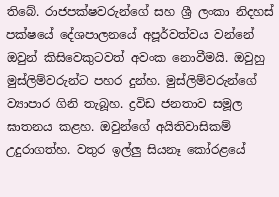තිබේ. රාජපක්ෂවරුන්ගේ සහ ශ්‍රී ලංකා නිදහස් පක්ෂයේ දේශපාලනයේ අපූර්වත්වය වන්නේ ඔවුන් කිසිවෙකුටවත් අවංක නොවීමයි. ඔවුහු මුස්ලිම්වරුන්ට පහර දුන්හ. මුස්ලිම්වරුන්ගේ ව්‍යාපාර ගිනි තැබූහ. ද්‍රවිඩ ජනතාව සමූල ඝාතනය කළහ. ඔවුන්ගේ අයිතිවාසිකම් උදුරාගත්හ. වතුර ඉල්ලු සියනෑ කෝරළයේ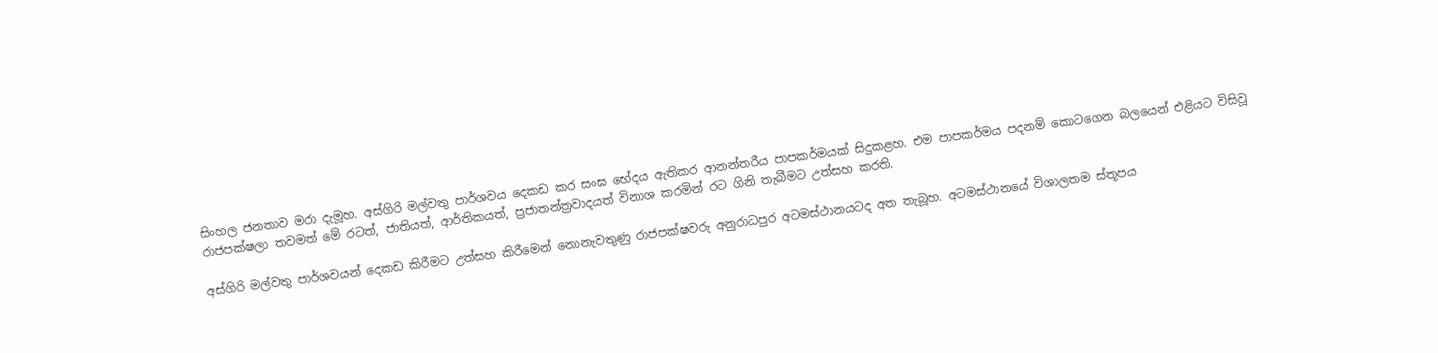සිංහල ජනතාව මරා දැමූහ. අස්ගිරි මල්වතු පාර්ශවය දෙකඩ කර සංඝ භේදය ඇතිකර ආනන්තරීය පාපකර්මයක් සිදුකළහ. එම පාපකර්මය පදනම් කොටගෙන බලයෙන් එළියට විසිවූ රාජපක්ෂලා තවමත් මේ රටත්, ජාතියත්, ආර්තිකයත්, ප්‍රජාතන්ත්‍රවාදයත් විනාශ කරමින් රට ගිනි තැබීමට උත්සහ කරති.

අස්ගිරි මල්වතු පාර්ශවයන් දෙකඩ කිරීමට උත්සහ කිරීමෙන් නොනැවතුණු රාජපක්ෂවරු අනුරාධපුර අටමස්ථානයටද අත තැබූහ. අටමස්ථානයේ විශාලතම ස්තූපය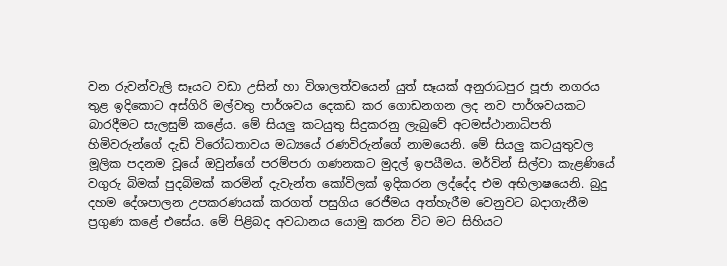වන රුවන්වැලි සෑයට වඩා උසින් හා විශාලත්වයෙන් යුත් සෑයක් අනුරාධපුර පූජා නගරය තුළ ඉදිකොට අස්ගිරි මල්වතු පාර්ශවය දෙකඩ කර ගොඩනගන ලද නව පාර්ශවයකට බාරදීමට සැලසුම් කළේය. මේ සියලු කටයුතු සිදුකරනු ලැබුවේ අටමස්ථානාධිපති හිමිවරුන්ගේ දැඩි විරෝධතාවය මධ්‍යයේ රණවිරුන්ගේ නාමයෙනි. මේ සියලු කටයුතුවල මූලික පදනම වූයේ ඔවුන්ගේ පරම්පරා ගණනකට මුදල් ඉපයීමය. මර්වින් සිල්වා කැළණියේ වගුරු බිමක් පුදබිමක් කරමින් දැවැන්ත කෝවිලක් ඉදිකරන ලද්දේද එම අභිලාෂයෙනි. බුදු දහම දේශපාලන උපකරණයක් කරගත් පසුගිය රෙජීමය අත්හැරීම වෙනුවට බදාගැනීම ප්‍රගුණ කළේ එසේය. මේ පිළිබද අවධානය යොමු කරන විට මට සිහියට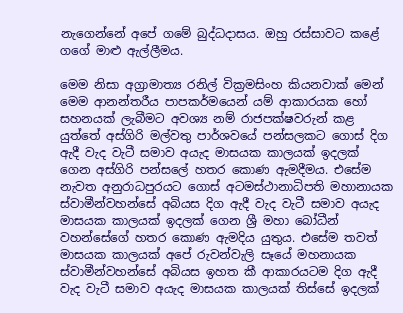නැගෙන්නේ අපේ ගමේ බුද්ධදාසය. ඔහු රස්සාවට කළේ ගගේ මාළු ඇල්ලීමය.

මෙම නිසා අග්‍රාමාත්‍ය රනිල් වික්‍රමසිංහ කියනවාක් මෙන් මෙම ආනන්තරීය පාපකර්මයෙන් යම් ආකාරයක හෝ සහනයක් ලැබීමට අවශ්‍ය නම් රාජපක්ෂවරුන් කළ යුත්තේ අස්ගිරි මල්වතු පාර්ශවයේ පන්සලකට ගොස් දිග ඇදී වැද වැටී සමාව අයැද මාසයක කාලයක් ඉදලක් ගෙන අස්ගිරි පන්සලේ හතර කොණ ඇමදීමය. එසේම නැවත අනුරාධපුරයට ගොස් අටමස්ථානාධිපති මහානායක ස්වාමීන්වහන්සේ අබියස දිග ඇදී වැද වැටී සමාව අයැද මාසයක කාලයක් ඉදලක් ගෙන ශ්‍රී මහා බෝධීන් වහන්සේගේ හතර කොණ ඇමදිය යුතුය. එසේම තවත් මාසයක කාලයක් අපේ රුවන්වැලි සෑයේ මහනායක ස්වාමීන්වහන්සේ අබියස ඉහත කී ආකාරයටම දිග ඇදී වැද වැටී සමාව අයැද මාසයක කාලයක් තිස්සේ ඉදලක්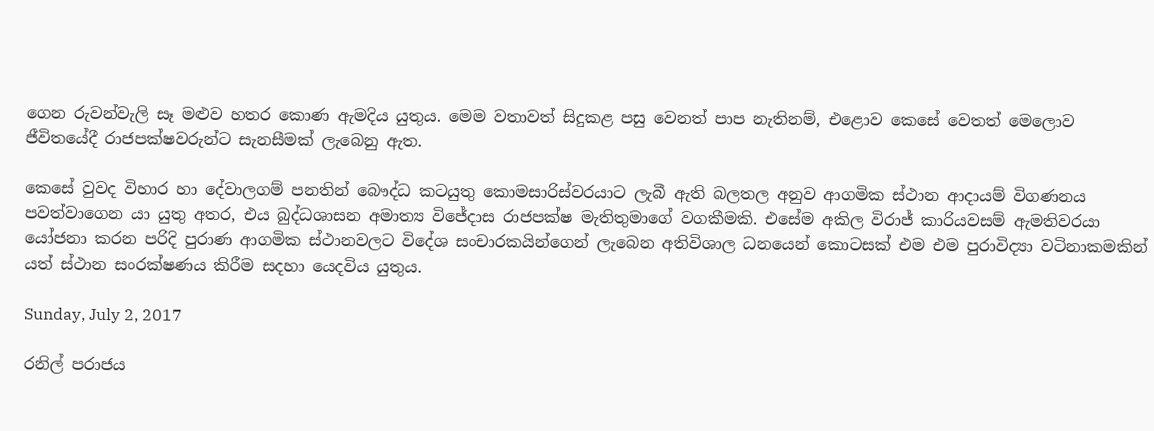ගෙන රුවන්වැලි සෑ මළුව හතර කොණ ඇමදිය යුතුය. මෙම වතාවත් සිදුකළ පසු වෙනත් පාප නැතිනම්, එළොව කෙසේ වෙතත් මෙලොව ජීවිතයේදී රාජපක්ෂවරුන්ට සැනසීමක් ලැබෙනු ඇත.

කෙසේ වුවද විහාර හා දේවාලගම් පනතින් බෞද්ධ කටයුතු කොමසාරිස්වරයාට ලැබී ඇති බලතල අනුව ආගමික ස්ථාන ආදායම් විගණනය පවත්වාගෙන යා යුතු අතර, එය බුද්ධශාසන අමාත්‍ය විජේදාස රාජපක්ෂ මැතිතුමාගේ වගකීමකි. එසේම අකිල විරාජ් කාරියවසම් ඇමතිවරයා යෝජනා කරන පරිදි පුරාණ ආගමික ස්ථානවලට විදේශ සංචාරකයින්ගෙන් ලැබෙන අතිවිශාල ධනයෙන් කොටසක් එම එම පුරාවිද්‍යා වටිනාකමකින් යත් ස්ථාන සංරක්ෂණය කිරීම සදහා යෙදවිය යුතුය.

Sunday, July 2, 2017

රනිල් පරාජය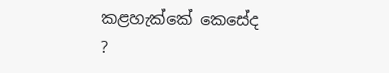කළහැක්කේ කෙසේද ?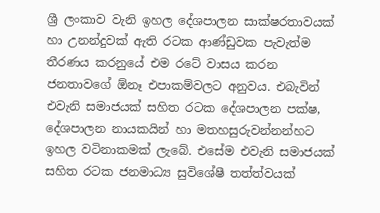ශ්‍රී ලංකාව වැනි ඉහල දේශපාලන සාක්ෂරතාවයක් හා උනන්දුවක් ඇති රටක ආණ්ඩුවක පැවැත්ම තීරණය කරනුයේ එම රටේ වාසය කරන ජනතාවගේ ඕනෑ එපාකම්වලට අනුවය. එබැවින් එවැනි සමාජයක් සහිත රටක දේශපාලන පක්ෂ, දේශපාලන නායකයින් හා මතහසුරුවන්නන්හට ඉහල වටිනාකමක් ලැබේ. එසේම එවැනි සමාජයක් සහිත රටක ජනමාධ්‍ය සුවිශේෂී තත්ත්වයක්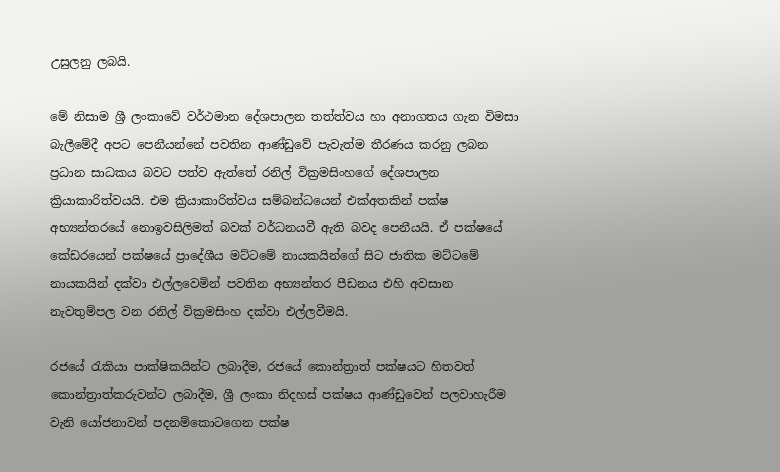උසුලනු ලබයි.

මේ නිසාම ශ්‍රී ලංකාවේ වර්ථමාන දේශපාලන තත්ත්වය හා අනාගතය ගැන විමසා බැලීමේදී අපට පෙනීයන්නේ පවතින ආණ්ඩුවේ පැවැත්ම තීරණය කරනු ලබන ප්‍රධාන සාධකය බවට පත්ව ඇත්තේ රනිල් වික්‍රමසිංහගේ දේශපාලන ක්‍රියාකාරිත්වයයි. එම ක්‍රියාකාරිත්වය සම්බන්ධයෙන් එක්අතකින් පක්ෂ අභ්‍යන්තරයේ නොඉවසිලිමත් බවක් වර්ධනයවී ඇති බවද පෙනීයයි. ඒ පක්ෂයේ කේඩරයෙන් පක්ෂයේ ප්‍රාදේශීය මට්ටමේ නායකයින්ගේ සිට ජාතික මට්ටමේ නායකයින් දක්වා එල්ලවෙමින් පවතින අභ්‍යන්තර පීඩනය එහි අවසාන නැවතුම්පල වන රනිල් වික්‍රමසිංහ දක්වා එල්ලවීමයි.

රජයේ රැකියා පාක්ෂිකයින්ට ලබාදීම, රජයේ කොන්ත්‍රාත් පක්ෂයට හිතවත් කොන්ත්‍රාත්කරුවන්ට ලබාදීම, ශ්‍රී ලංකා නිදහස් පක්ෂය ආණ්ඩුවෙන් පලවාහැරීම වැනි යෝජනාවන් පදනම්කොටගෙන පක්ෂ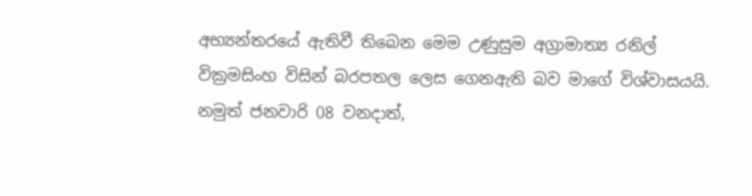අභ්‍යන්තරයේ ඇතිවී තිබෙන මෙම උණුසුම අග්‍රාමාත්‍ය රනිල් වික්‍රමසිංහ විසින් බරපතල ලෙස ගෙනඇති බව මාගේ විශ්වාසයයි. නමුත් ජනවාරි 08 වනදාත්,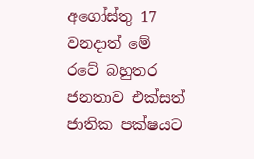අගෝස්තු 17 වනදාත් මේ රටේ බහුතර ජනතාව එක්සත් ජාතික පක්ෂයට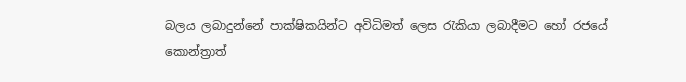බලය ලබාදුන්නේ පාක්ෂිකයින්ට අවිධිමත් ලෙස රැකියා ලබාදීමට හෝ රජයේ කොන්ත්‍රාත්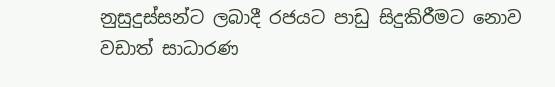නුසුදුස්සන්ට ලබාදී රජයට පාඩු සිදුකිරීමට නොව වඩාත් සාධාරණ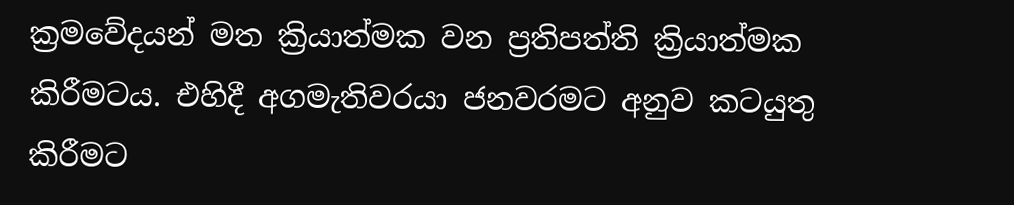ක්‍රමවේදයන් මත ක්‍රියාත්මක වන ප්‍රතිපත්ති ක්‍රියාත්මක කිරීමටය. එහිදී අගමැතිවරයා ජනවරමට අනුව කටයුතු කිරීමට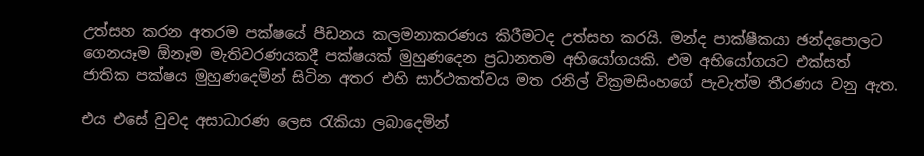උත්සහ කරන අතරම පක්ෂයේ පීඩනය කලමනාකරණය කිරීමටද උත්සහ කරයි. මන්ද පාක්ෂීකයා ඡන්දපොලට ගෙනයෑම ඕනෑම මැතිවරණයකදී පක්ෂයක් මුහුණදෙන ප්‍රධානතම අභියෝගයකි. එම අභියෝගයට එක්සත් ජාතික පක්ෂය මුහුණදෙමින් සිටින අතර එහි සාර්ථකත්වය මත රනිල් වික්‍රමසිංහගේ පැවැත්ම තීරණය වනු ඇත.

එය එසේ වුවද අසාධාරණ ලෙස රැකියා ලබාදෙමින්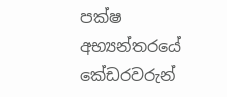පක්ෂ අභ්‍යන්තරයේ කේඩරවරුන්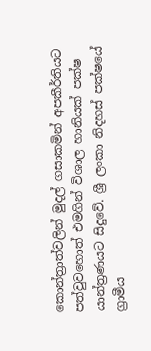කොන්ත්‍රාත්වලින් මුදල් ගසාකමින් අපකීර්තියට පත්වුවහොත් එමගින් විශාල හානියක් පක්ෂ යාන්ත්‍රණයට සිදුවේ. ශ්‍රී ලංකා නිදහස් පක්ෂයේ ග්‍රාමීය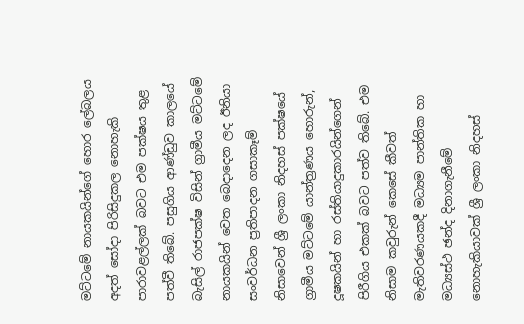මට්ටමේ නායකයින්ගේ හොර ලේබලය අදත් සෝදා පිරිසිදුකල නොහැකි පාරාවළල්ලක් බවට එම පක්ෂය තුළ පත්වී තිබේ. පසුගිය ආණ්ඩුව කාලයේ බැසිල් රාජපක්ෂ විසින් ග්‍රාමීය මට්ටමේ නායකයින් වෙත බෙදාදෙන ලද ඊනියා සංවර්ධන ප්‍රතිපාදන ගසාකෑම් නිසාවෙන් ශ්‍රී ලංකා නිදහස් පක්ෂයේ ග්‍රාමීය මට්ටමේ යාන්ත්‍රණය හොරුන්, දූෂකයින් හා රස්තියාදුකාරයින්ගෙන් පිරීගිය එකක් බවට පත්ව තිබේ. එම නිසාම කවුරුන් කෙසේ කීවත් මැතිවරණයකදී මධ්‍යම පාන්තික හා මධ්‍යස්ථ ඡන්ද දිනාගැනීමේ නොහැකියාවක් ශ්‍රී ලංකා නිදහස්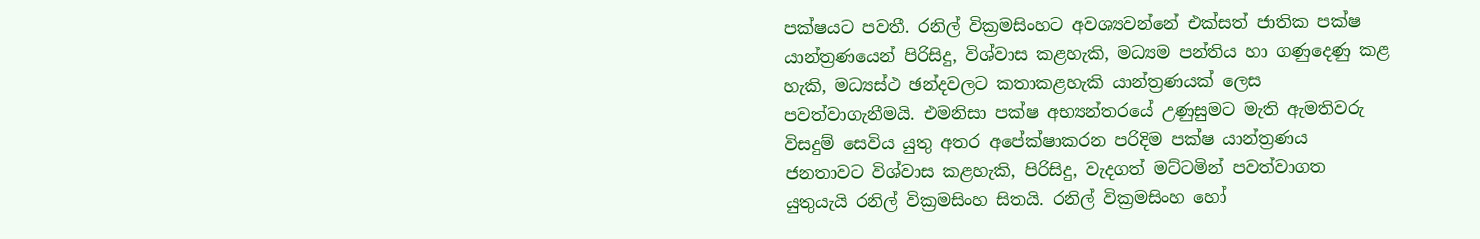පක්ෂයට පවතී. රනිල් වික්‍රමසිංහට අවශ්‍යවන්නේ එක්සත් ජාතික පක්ෂ යාන්ත්‍රණයෙන් පිරිසිදු, විශ්වාස කළහැකි, මධ්‍යම පන්තිය හා ගණුදෙණු කළ හැකි, මධ්‍යස්ථ ඡන්දවලට කතාකළහැකි යාන්ත්‍රණයක් ලෙස පවත්වාගැනීමයි. එමනිසා පක්ෂ අභ්‍යන්තරයේ උණුසුමට මැති ඇමතිවරු විසදුම් සෙවිය යුතු අතර අපේක්ෂාකරන පරිදිම පක්ෂ යාන්ත්‍රණය ජනතාවට විශ්වාස කළහැකි, පිරිසිදු, වැදගත් මට්ටමින් පවත්වාගත යුතුයැයි රනිල් වික්‍රමසිංහ සිතයි. රනිල් වික්‍රමසිංහ හෝ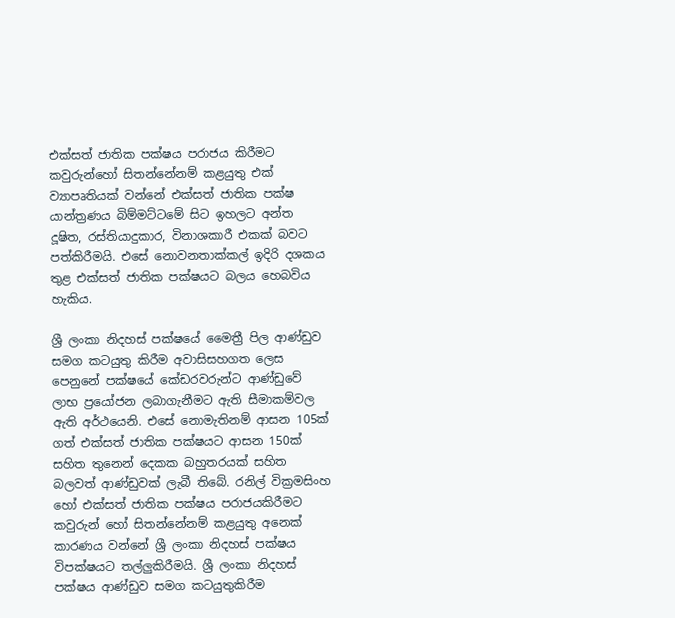එක්සත් ජාතික පක්ෂය පරාජය කිරීමට කවුරුන්හෝ සිතන්නේනම් කළයුතු එක් ව්‍යාපෘතියක් වන්නේ එක්සත් ජාතික පක්ෂ යාන්ත්‍රණය බිම්මට්ටමේ සිට ඉහලට අන්ත දූෂිත, රස්තියාදුකාර, විනාශකාරී එකක් බවට පත්කිරීමයි. එසේ නොවනතාක්කල් ඉදිරි දශකය තුළ එක්සත් ජාතික පක්ෂයට බලය හෙබවිය හැකිය.

ශ්‍රී ලංකා නිදහස් පක්ෂයේ මෛත්‍රී පිල ආණ්ඩුව සමග කටයුතු කිරීම අවාසිසහගත ලෙස පෙනුනේ පක්ෂයේ කේඩරවරුන්ට ආණ්ඩුවේ ලාභ ප්‍රයෝජන ලබාගැනීමට ඇති සීමාකම්වල ඇති අර්ථයෙනි. එසේ නොමැතිනම් ආසන 105ක් ගත් එක්සත් ජාතික පක්ෂයට ආසන 150ක් සහිත තුනෙන් දෙකක බහුතරයක් සහිත බලවත් ආණ්ඩුවක් ලැබී තිබේ. රනිල් වික්‍රමසිංහ හෝ එක්සත් ජාතික පක්ෂය පරාජයකිරීමට කවුරුන් හෝ සිතන්නේනම් කළයුතු අනෙක් කාරණය වන්නේ ශ්‍රී ලංකා නිදහස් පක්ෂය විපක්ෂයට තල්ලුකිරීමයි. ශ්‍රී ලංකා නිදහස් පක්ෂය ආණ්ඩුව සමග කටයුතුකිරීම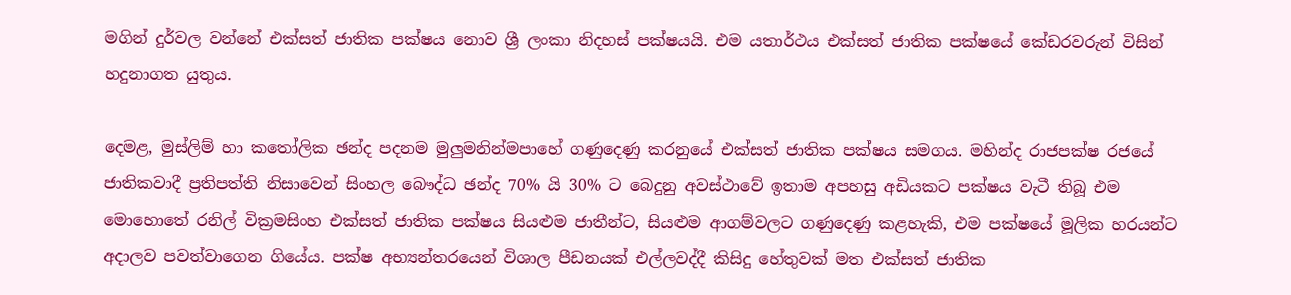මගින් දුර්වල වන්නේ එක්සත් ජාතික පක්ෂය නොව ශ්‍රී ලංකා නිදහස් පක්ෂයයි. එම යතාර්ථය එක්සත් ජාතික පක්ෂයේ කේඩරවරුන් විසින් හදුනාගත යුතුය.

දෙමළ, මුස්ලිම් හා කතෝලික ඡන්ද පදනම මුලුමනින්මපාහේ ගණුදෙණු කරනුයේ එක්සත් ජාතික පක්ෂය සමගය. මහින්ද රාජපක්ෂ රජයේ ජාතිකවාදී ප්‍රතිපත්ති නිසාවෙන් සිංහල බෞද්ධ ඡන්ද 70% යි 30% ට බෙදුනු අවස්ථාවේ ඉතාම අපහසු අඩියකට පක්ෂය වැටී තිබූ එම මොහොතේ රනිල් වික්‍රමසිංහ එක්සත් ජාතික පක්ෂය සියළුම ජාතීන්ට, සියළුම ආගම්වලට ගණුදෙණු කළහැකි, එම පක්ෂයේ මූලික හරයන්ට අදාලව පවත්වාගෙන ගියේය. පක්ෂ අභ්‍යන්තරයෙන් විශාල පීඩනයක් එල්ලවද්දී කිසිදු හේතුවක් මත එක්සත් ජාතික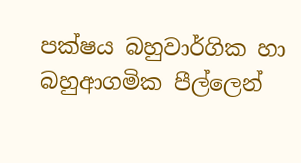පක්ෂය බහුවාර්ගික හා බහුආගමික පීල්ලෙන්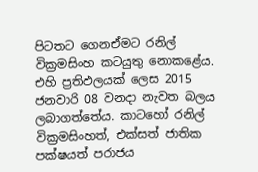පිටතට ගෙනඒමට රනිල් වික්‍රමසිංහ කටයුතු නොකළේය. එහි ප්‍රතිඵලයක් ලෙස 2015 ජනවාරි 08 වනදා නැවත බලය ලබාගත්තේය. කාටහෝ රනිල් වික්‍රමසිංහත්, එක්සත් ජාතික පක්ෂයත් පරාජය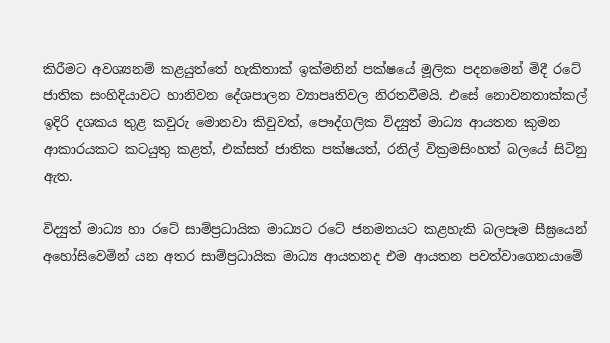කිරීමට අවශ්‍යනම් කළයුත්තේ හැකිතාක් ඉක්මනින් පක්ෂයේ මූලික පදනමෙන් මිදී රටේ ජාතික සංහිදියාවට හානිවන දේශපාලන ව්‍යාපෘතිවල නිරතවීමයි. එසේ නොවනතාක්කල් ඉදිරි දශකය තුළ කවුරු මොනවා කිවුවත්, පෞද්ගලික විද්‍යුත් මාධ්‍ය ආයතන කුමන ආකාරයකට කටයුතු කළත්, එක්සත් ජාතික පක්ෂයත්, රනිල් වික්‍රමසිංහත් බලයේ සිටිනු ඇත.

විද්‍යුත් මාධ්‍ය හා රටේ සාම්ප්‍රධායික මාධ්‍යට රටේ ජනමතයට කළහැකි බලපෑම සීඝ්‍රයෙන් අහෝසිවෙමින් යන අතර සාම්ප්‍රධායික මාධ්‍ය ආයතනද එම ආයතන පවත්වාගෙනයාමේ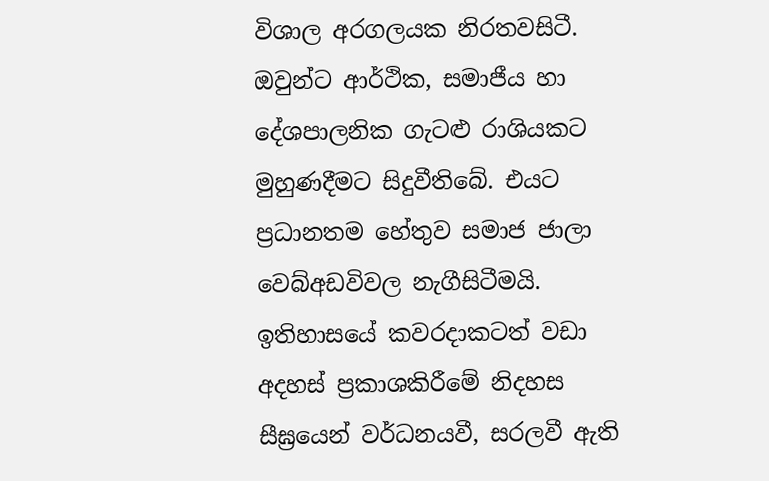විශාල අරගලයක නිරතවසිටී. ඔවුන්ට ආර්ථික, සමාජීය හා දේශපාලනික ගැටළු රාශියකට මුහුණදීමට සිදුවීතිබේ. එයට ප්‍රධානතම හේතුව සමාජ ජාලා වෙබ්අඩවිවල නැගීසිටීමයි. ඉතිහාසයේ කවරදාකටත් වඩා අදහස් ප්‍රකාශකිරීමේ නිදහස සීඝ්‍රයෙන් වර්ධනයවී, සරලවී ඇති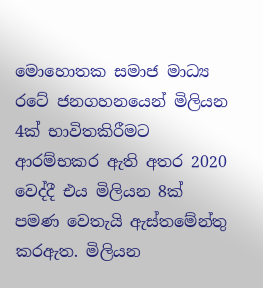මොහොතක සමාජ මාධ්‍ය රටේ ජනගහනයෙන් මිලියන 4ක් භාවිතකිරීමට ආරම්භකර ඇති අතර 2020 වෙද්දී එය මිලියන 8ක් පමණ වෙතැයි ඇස්තමේන්තු කරඇත. මිලියන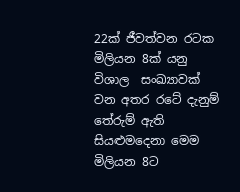22ක් ජීවත්වන රටක මිලියන 8ක් යනු විශාල  සංඛ්‍යාවක් වන අතර රටේ දැනුම් තේරුම් ඇති සියළුමදෙනා මෙම මිලියන 8ට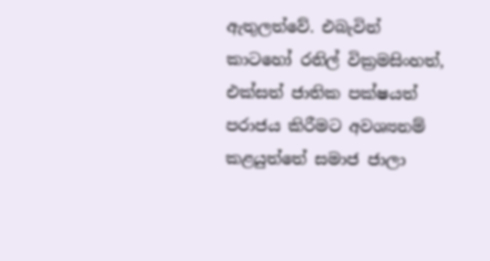ඇතුලත්වේ. එබැවින් කාටහෝ රනිල් වික්‍රමසිංහත්, එක්සත් ජාතික පක්ෂයත් පරාජය කිරීමට අවශ්‍යනම් කළයුත්තේ සමාජ ජාලා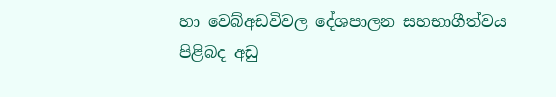හා වෙබ්අඩවිවල දේශපාලන සහභාගීත්වය පිළිබද අඩු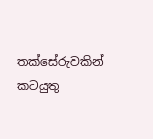තක්සේරුවකින් කටයුතු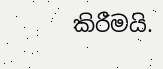කිරීමයි.